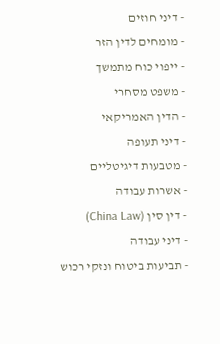- דיני חוזים
- מומחים לדין הזר
- ייפוי כוח מתמשך
- משפט מסחרי
- הדין האמריקאי
- דיני תעופה
- מטבעות דיגיטליים
- אשרות עבודה
- דין סין (China Law)
- דיני עבודה
- תביעות ביטוח ונזקי רכוש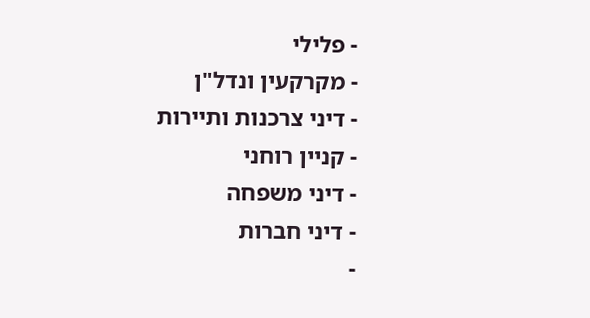- פלילי
- מקרקעין ונדל"ן
- דיני צרכנות ותיירות
- קניין רוחני
- דיני משפחה
- דיני חברות
-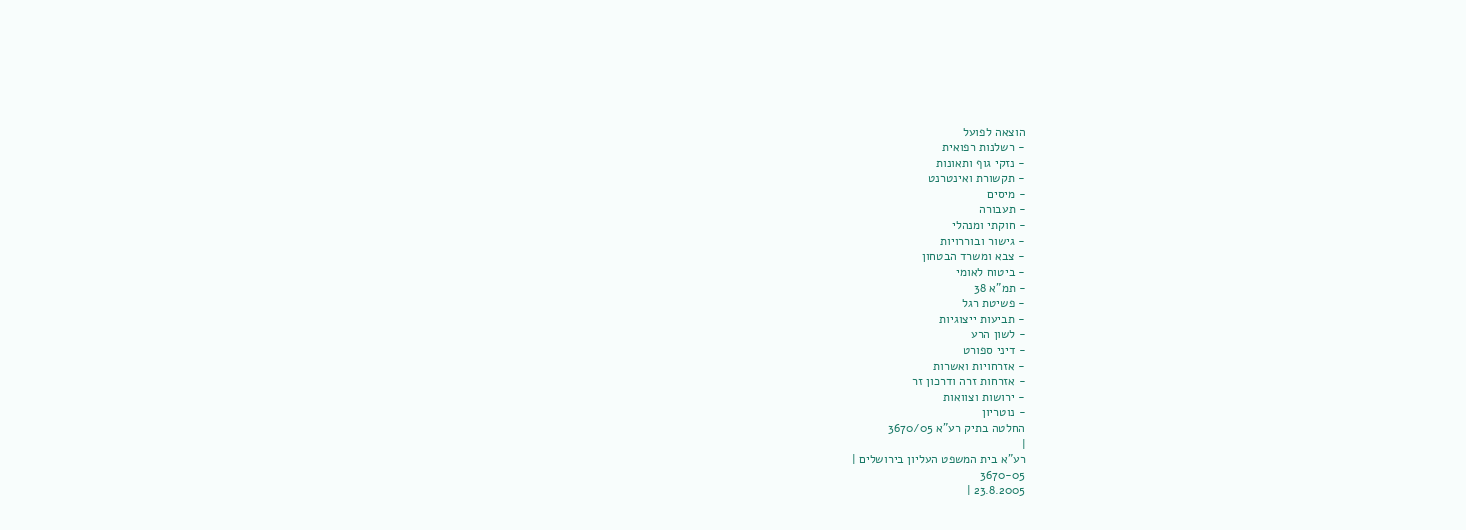הוצאה לפועל
- רשלנות רפואית
- נזקי גוף ותאונות
- תקשורת ואינטרנט
- מיסים
- תעבורה
- חוקתי ומנהלי
- גישור ובוררויות
- צבא ומשרד הבטחון
- ביטוח לאומי
- תמ"א 38
- פשיטת רגל
- תביעות ייצוגיות
- לשון הרע
- דיני ספורט
- אזרחויות ואשרות
- אזרחות זרה ודרכון זר
- ירושות וצוואות
- נוטריון
החלטה בתיק רע"א 3670/05
|
רע"א בית המשפט העליון בירושלים |
3670-05
23.8.2005 |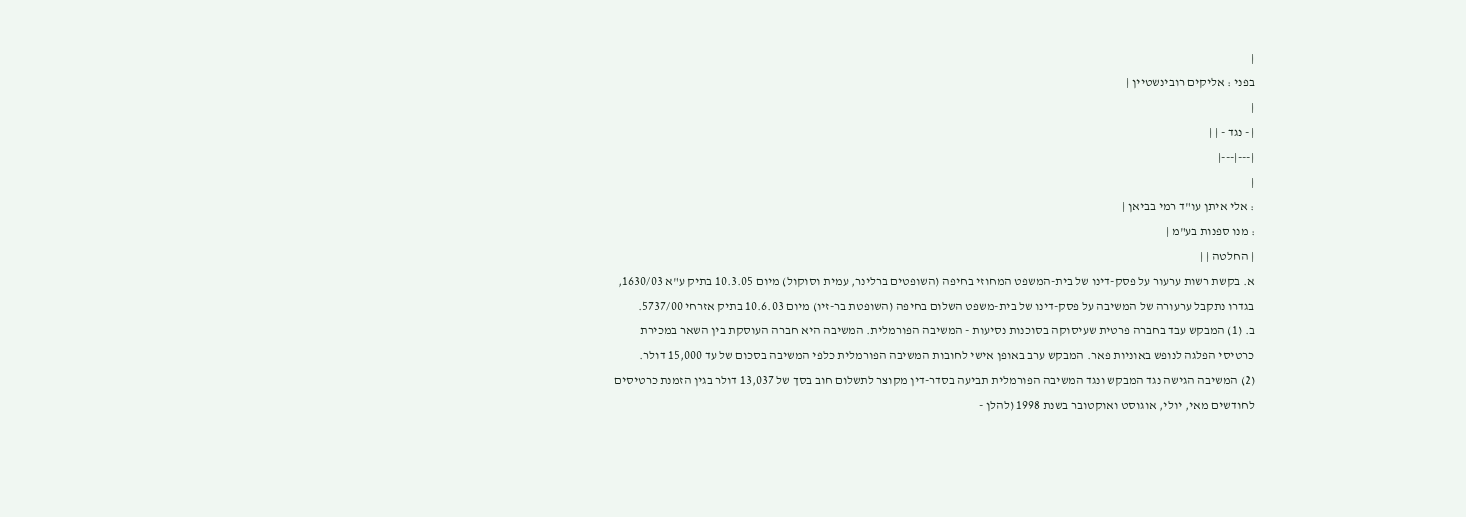|
בפני : אליקים רובינשטיין |
|
| - נגד - | |
|---|---|
|
: אלי איתן עו"ד רמי בביאן |
: מנו ספנות בע"מ |
| החלטה | |
א. בקשת רשות ערעור על פסק-דינו של בית-המשפט המחוזי בחיפה (השופטים ברלינר, עמית וסוקול) מיום 10.3.05 בתיק ע"א 1630/03, בגדרו נתקבל ערעורה של המשיבה על פסק-דינו של בית-משפט השלום בחיפה (השופטת בר-זיו) מיום 10.6.03 בתיק אזרחי 5737/00.
ב. (1) המבקש עבד בחברה פרטית שעיסוקה בסוכנות נסיעות - המשיבה הפורמלית. המשיבה היא חברה העוסקת בין השאר במכירת כרטיסי הפלגה לנופש באוניות פאר. המבקש ערב באופן אישי לחובות המשיבה הפורמלית כלפי המשיבה בסכום של עד 15,000 דולר.
(2) המשיבה הגישה נגד המבקש ונגד המשיבה הפורמלית תביעה בסדר-דין מקוצר לתשלום חוב בסך של 13,037 דולר בגין הזמנת כרטיסים לחודשים מאי, יולי, אוגוסט ואוקטובר בשנת 1998 (להלן -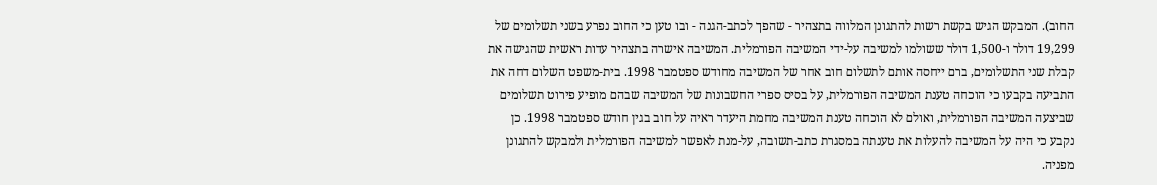החוב). המבקש הגיש בקשת רשות להתגונן המלווה בתצהיר - שהפך לכתב-הגנה - ובו טען כי החוב נפרע בשני תשלומים של 19,299 דולר ו-1,500 דולר ששולמו למשיבה על-ידי המשיבה הפורמלית. המשיבה אישרה בתצהיר עדות ראשית שהגישה את קבלת שני התשלומים, ברם ייחסה אותם לתשלום חוב אחר של המשיבה מחודש ספטמבר 1998. בית-משפט השלום דחה את התביעה בקבעו כי הוכחה טענת המשיבה הפורמלית, על בסיס ספרי החשבונות של המשיבה שבהם מופיע פירוט תשלומים שביצעה המשיבה הפורמלית, ואולם לא הוכחה טענת המשיבה מחמת היעדר ראיה על חוב בגין חודש ספטמבר 1998. כן נקבע כי היה על המשיבה להעלות את טענתה במסגרת כתב-תשובה, על-מנת לאפשר למשיבה הפורמלית ולמבקש להתגונן מפניה.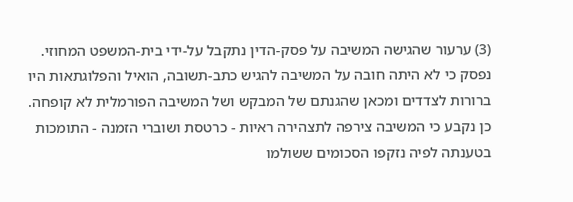(3) ערעור שהגישה המשיבה על פסק-הדין נתקבל על-ידי בית-המשפט המחוזי. נפסק כי לא היתה חובה על המשיבה להגיש כתב-תשובה, הואיל והפלוגתאות היו ברורות לצדדים ומכאן שהגנתם של המבקש ושל המשיבה הפורמלית לא קופחה. כן נקבע כי המשיבה צירפה לתצהירה ראיות - כרטסת ושוברי הזמנה - התומכות בטענתה לפיה נזקפו הסכומים ששולמו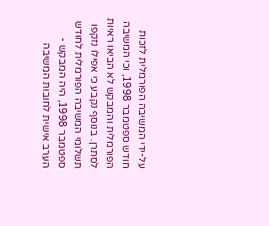על-ידי המשיבה הפורמלית לזכות חודש ספטמבר 1998, וכי המשיבה הפורמלית והמבקש לא הביאו ראיות לסתרן. בנוסף נקבע כי אפילו נזקפו תשלומי המשיבה הפורמלית לחודש ספטמבר 1998, היה המבקש - הערב אישית לחובות המשיבה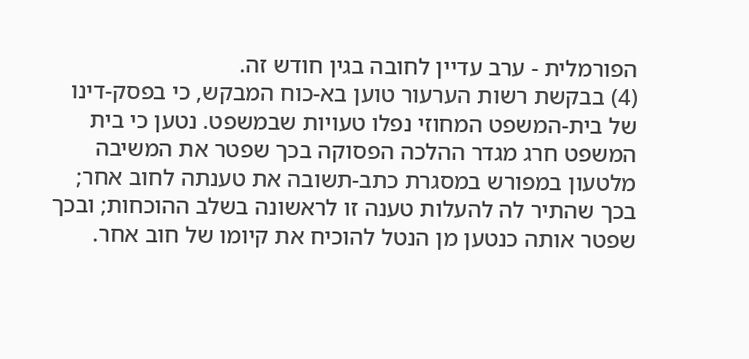הפורמלית - ערב עדיין לחובה בגין חודש זה.
(4) בבקשת רשות הערעור טוען בא-כוח המבקש, כי בפסק-דינו של בית-המשפט המחוזי נפלו טעויות שבמשפט. נטען כי בית המשפט חרג מגדר ההלכה הפסוקה בכך שפטר את המשיבה מלטעון במפורש במסגרת כתב-תשובה את טענתה לחוב אחר; בכך שהתיר לה להעלות טענה זו לראשונה בשלב ההוכחות; ובכך שפטר אותה כנטען מן הנטל להוכיח את קיומו של חוב אחר.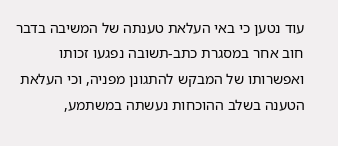עוד נטען כי באי העלאת טענתה של המשיבה בדבר חוב אחר במסגרת כתב-תשובה נפגעו זכותו ואפשרותו של המבקש להתגונן מפניה, וכי העלאת הטענה בשלב ההוכחות נעשתה במשתמע,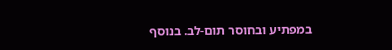במפתיע ובחוסר תום-לב. בנוסף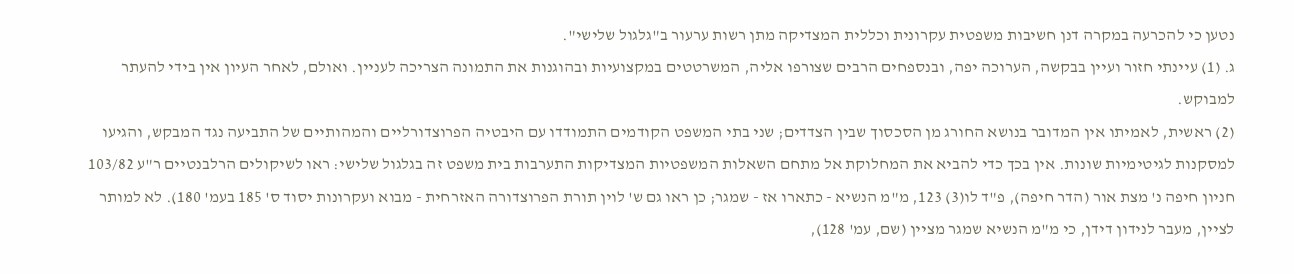נטען כי להכרעה במקרה דנן חשיבות משפטית עקרונית וכללית המצדיקה מתן רשות ערעור ב"גלגול שלישי".
ג. (1) עיינתי חזור ועיין בבקשה, הערוכה יפה, ובנספחים הרבים שצורפו אליה, המשרטטים במקצועיות ובהוגנות את התמונה הצריכה לעניין. ואולם, לאחר העיון אין בידי להעתר למבוקש.
(2) ראשית, לאמיתו אין המדובר בנושא החורג מן הסכסוך שבין הצדדים; שני בתי המשפט הקודמים התמודדו עם היבטיה הפרוצדורליים והמהותיים של התביעה נגד המבקש, והגיעו למסקנות לגיטימיות שונות. אין בכך כדי להביא את המחלוקת אל מתחם השאלות המשפטיות המצדיקות התערבות בית משפט זה בגלגול שלישי: ראו לשיקולים הרלבנטיים ר"ע 103/82 חניון חיפה נ' מצת אור (הדר חיפה), פ"ד לו(3) 123, מ"מ הנשיא - כתארו אז - שמגר; כן ראו גם ש' לוין תורת הפרוצדורה האזרחית - מבוא ועקרונות יסוד ס' 185 בעמ' 180). לא למותר לציין, מעבר לנידון דידן, כי מ"מ הנשיא שמגר מציין (שם, עמ' 128),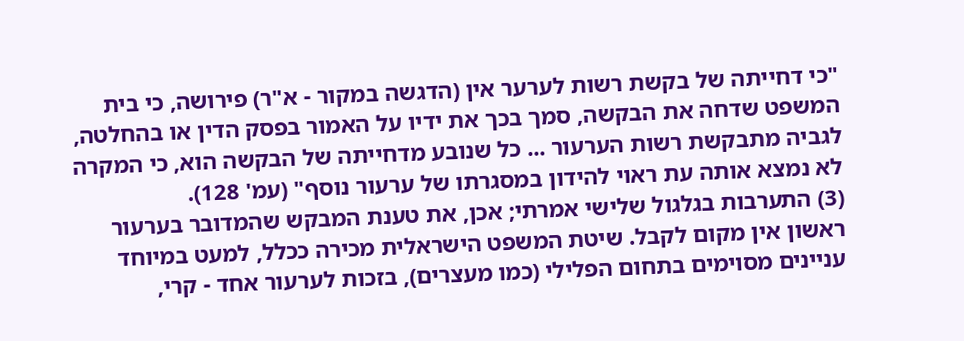"כי דחייתה של בקשת רשות לערער אין (הדגשה במקור - א"ר) פירושה, כי בית המשפט שדחה את הבקשה, סמך בכך את ידיו על האמור בפסק הדין או בהחלטה, לגביה מתבקשת רשות הערעור ... כל שנובע מדחייתה של הבקשה הוא, כי המקרה לא נמצא אותה עת ראוי להידון במסגרתו של ערעור נוסף" (עמ' 128).
(3) התערבות בגלגול שלישי אמרתי; אכן, את טענת המבקש שהמדובר בערעור ראשון אין מקום לקבל. שיטת המשפט הישראלית מכירה ככלל, למעט במיוחד עניינים מסוימים בתחום הפלילי (כמו מעצרים), בזכות לערעור אחד - קרי,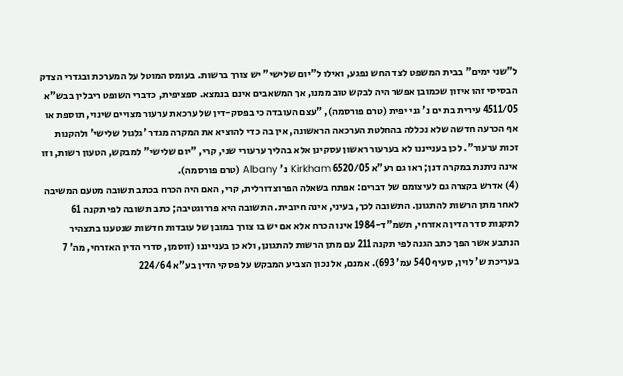ל"שני ימים" בבית המשפט לצד החש נפגע, ואילו ל"יום שלישי" יש צורך ברשות. בעומס המוטל על המערכת ובגדרי הצדק הבסיסי זהו איזון שכמובן אפשר היה לבקש טוב ממנו, אך המשאבים אינם בנמצא. ספציפית, כדברי השופט ריבלין בבש"א 4511/05 עירית בת ים נ' גני יפית (טרם פורסמה), "עצם העובדה כי בפסק-דין של ערכאת ערעור מצויים שינוי, תוספת או אף הכרעה חדשה שלא נכללה בהחלטת הערכאה הראשונה, אין בה כדי להוציא את המקרה מגדר 'גלגול שלישי' ולהקנות זכות ערעור". לכן בענייננו לא בערעור ראשון עסקינן אלא בהליך ערעורי שני, קרי, "יום שלישי" למבקש, הטעון רשות, וזו אינה ניתנת במקרה דנן; ראו גם רע"א 6520/05 Kirkham נ' Albany (טרם פורסמה).
(4) אדרש בקצרה גם לעיצומם של דברים: אפתח בשאלה הפרוצדורלית, קרי, האם היה הכרח בכתב תשובה מטעם המשיבה לאחר מתן הרשות להתגונן. התשובה לכך, בעיני, אינה חיובית. התשובה היא פררוגטיבה; כתב תשובה לפי תקנה 61 לתקנות סדר הדין האזרחי, תשמ"ד-1984 אינו הכרח אלא אם יש בו צורך במובן של עובדות חדשות שנטענו בתצהיר הנתבע אשר הפך כתב הגנה לפי תקנה 211 עם מתן הרשות להתגונן, ולא כן בענייננו (זוסמן, סדרי הדין האזרחי, מה' 7 בעריכת ש' לוין, סעיף 540 עמ' 693). אמנם, אל נכון הצביע המבקש על פסקי הדין בע"א 224/64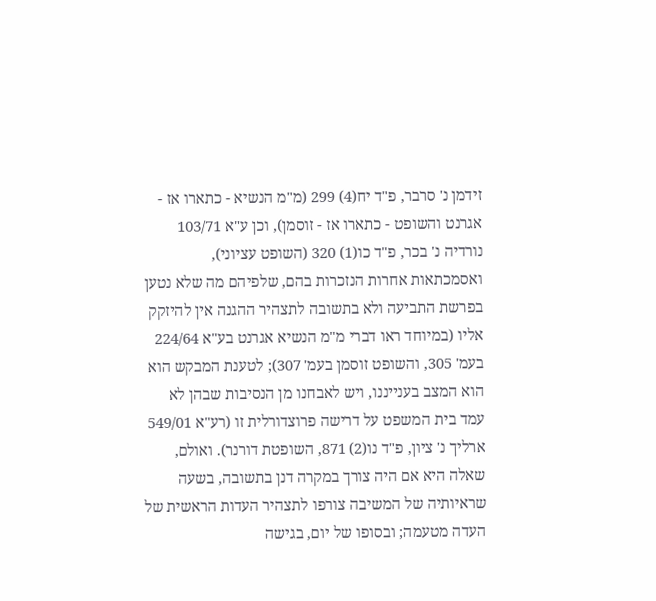זידמן נ' סרבר, פ"ד יח(4) 299 (מ"מ הנשיא - כתארו אז - אגרנט והשופט - כתארו אז - זוסמן), וכן ע"א 103/71 נורדיה נ' בכר, פ"ד כו(1) 320 (השופט עציוני), ואסמכתאות אחרות הנזכרות בהם, שלפיהם מה שלא נטען בפרשת התביעה ולא בתשובה לתצהיר ההגנה אין להיזקק אליו (במיוחד ראו דברי מ"מ הנשיא אגרנט בע"א 224/64 בעמ' 305, והשופט זוסמן בעמ' 307); לטענת המבקש הוא הוא המצב בענייננו, ויש לאבחנו מן הנסיבות שבהן לא עמד בית המשפט על דרישה פרוצדורלית זו (רע"א 549/01 ארליך נ' ציון, פ"ד נו(2) 871, השופטת דורנר). ואולם, שאלה היא אם היה צורך במקרה דנן בתשובה, בשעה שראיותיה של המשיבה צורפו לתצהיר העדות הראשית של העדה מטעמה; ובסופו של יום, בגישה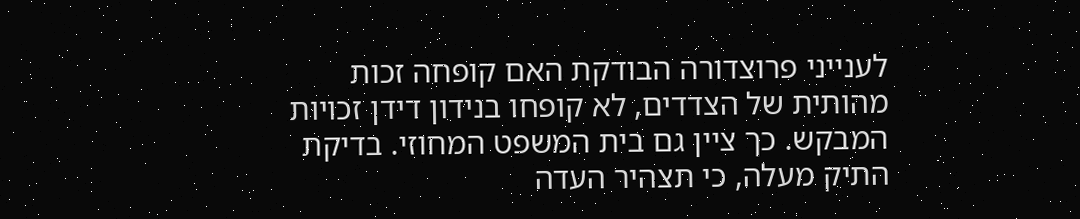לענייני פרוצדורה הבודקת האם קופחה זכות מהותית של הצדדים, לא קופחו בנידון דידן זכויות המבקש. כך ציין גם בית המשפט המחוזי. בדיקת התיק מעלה, כי תצהיר העדה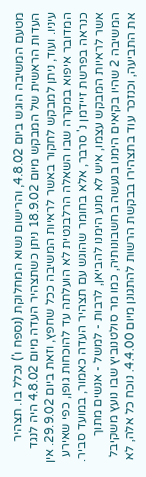מטעם המשיבה הוגש ביום 4.8.02, והרישום נשוא המחלוקת (נספח ו') נכלל בו. תצהיר העדות הראשית של המבקש מיום 18.9.02 ניתן כשתצהיר העדה מיום 4.8.02 היה לנגד עיניו. ועוד, ניתן למבקש לחקור באשר לראיות המשיבה ככל שחפץ, וזאת ביום 29.9.02. אין המדובר איפוא במקרה שבו השאלה הרלבנטית לא הועלתה עד להוכחות גופן, כפי שאירע כנראה בפרשת זיידמן נ' סרבר, אלא בחומר שהוגש עם תצהיר העדה כאמור, במועד סביר. אשר לראיות המבקש עצמו, איש לא מנע הימנו להביאן, לרבות - למשל - אנשים מתוך המשיבה 2 שהיו בקיאים הימנו בנעשה בחשבונותיה, כמו מר סולטנוביץ שבו נועץ משקיבל את התביעה, וכנזכר עוד בתצהירו בבקשת הרשות להתגונן מיום 4.4.00. נוכח כל אלה, לא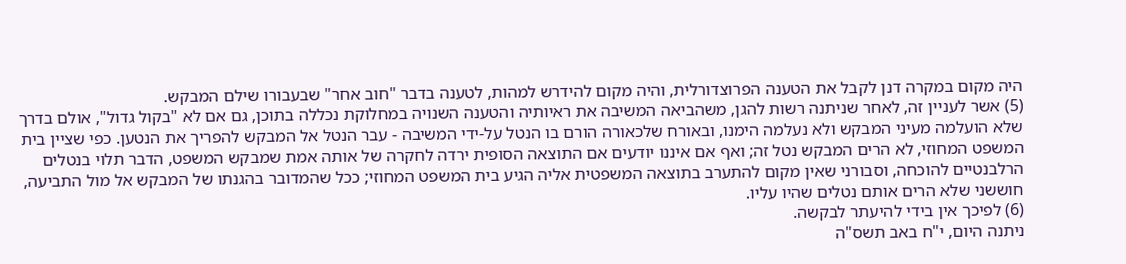היה מקום במקרה דנן לקבל את הטענה הפרוצדורלית, והיה מקום להידרש למהות, לטענה בדבר "חוב אחר" שבעבורו שילם המבקש.
(5) אשר לעניין זה, לאחר שניתנה רשות להגן, משהביאה המשיבה את ראיותיה והטענה השנויה במחלוקת נכללה בתוכן, גם אם לא "בקול גדול", אולם בדרך שלא הועלמה מעיני המבקש ולא נעלמה הימנו, ובאורח שלכאורה הורם בו הנטל על-ידי המשיבה - עבר הנטל אל המבקש להפריך את הנטען. כפי שציין בית המשפט המחוזי, לא הרים המבקש נטל זה; ואף אם איננו יודעים אם התוצאה הסופית ירדה לחקרה של אותה אמת שמבקש המשפט, הדבר תלוי בנטלים הרלבנטיים להוכחה, וסבורני שאין מקום להתערב בתוצאה המשפטית אליה הגיע בית המשפט המחוזי; ככל שהמדובר בהגנתו של המבקש אל מול התביעה, חוששני שלא הרים אותם נטלים שהיו עליו.
(6) לפיכך אין בידי להיעתר לבקשה.
ניתנה היום, י"ח באב תשס"ה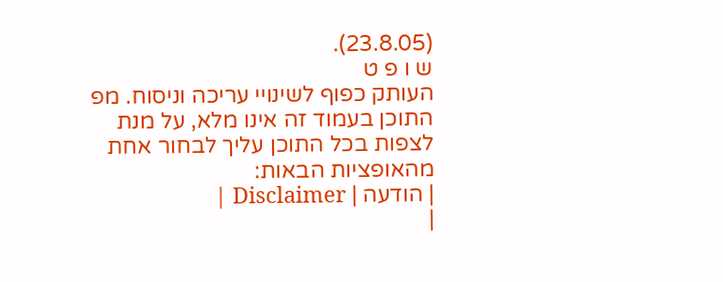(23.8.05).
ש ו פ ט
העותק כפוף לשינויי עריכה וניסוח. מפ התוכן בעמוד זה אינו מלא, על מנת לצפות בכל התוכן עליך לבחור אחת מהאופציות הבאות:
| הודעה | Disclaimer |
|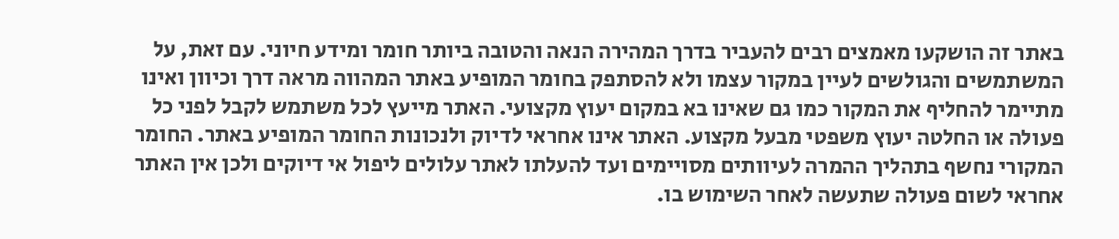באתר זה הושקעו מאמצים רבים להעביר בדרך המהירה הנאה והטובה ביותר חומר ומידע חיוני. עם זאת, על המשתמשים והגולשים לעיין במקור עצמו ולא להסתפק בחומר המופיע באתר המהווה מראה דרך וכיוון ואינו מתיימר להחליף את המקור כמו גם שאינו בא במקום יעוץ מקצועי. האתר מייעץ לכל משתמש לקבל לפני כל פעולה או החלטה יעוץ משפטי מבעל מקצוע. האתר אינו אחראי לדיוק ולנכונות החומר המופיע באתר. החומר המקורי נחשף בתהליך ההמרה לעיוותים מסויימים ועד להעלתו לאתר עלולים ליפול אי דיוקים ולכן אין האתר אחראי לשום פעולה שתעשה לאחר השימוש בו.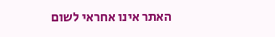האתר אינו אחראי לשום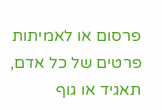פרסום או לאמיתות פרטים של כל אדם, תאגיד או גוף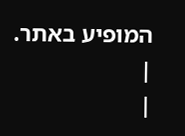המופיע באתר. |
|